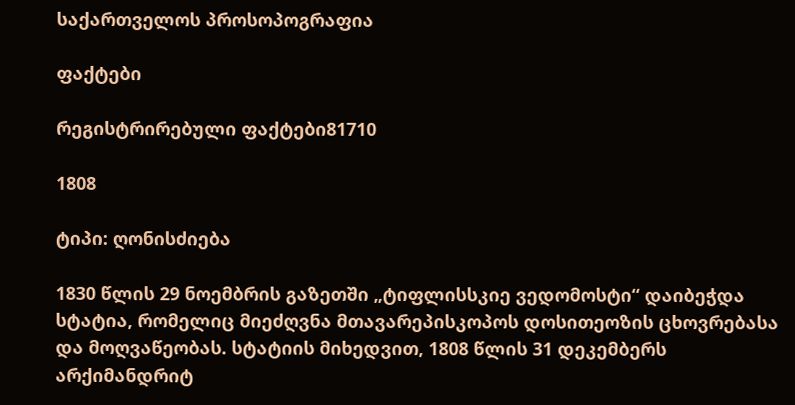საქართველოს პროსოპოგრაფია

ფაქტები

რეგისტრირებული ფაქტები81710

1808

ტიპი: ღონისძიება

1830 წლის 29 ნოემბრის გაზეთში „ტიფლისსკიე ვედომოსტი“ დაიბეჭდა სტატია, რომელიც მიეძღვნა მთავარეპისკოპოს დოსითეოზის ცხოვრებასა და მოღვაწეობას. სტატიის მიხედვით, 1808 წლის 31 დეკემბერს არქიმანდრიტ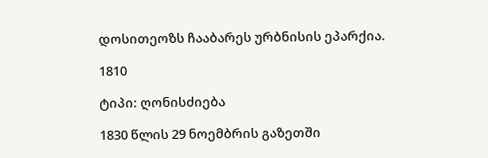დოსითეოზს ჩააბარეს ურბნისის ეპარქია.

1810

ტიპი: ღონისძიება

1830 წლის 29 ნოემბრის გაზეთში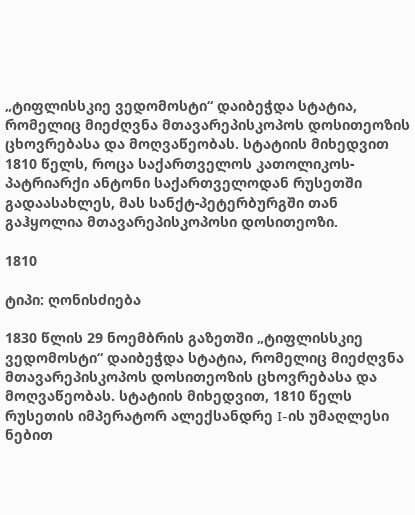„ტიფლისსკიე ვედომოსტი“ დაიბეჭდა სტატია, რომელიც მიეძღვნა მთავარეპისკოპოს დოსითეოზის ცხოვრებასა და მოღვაწეობას. სტატიის მიხედვით 1810 წელს, როცა საქართველოს კათოლიკოს-პატრიარქი ანტონი საქართველოდან რუსეთში გადაასახლეს, მას სანქტ-პეტერბურგში თან გაჰყოლია მთავარეპისკოპოსი დოსითეოზი.

1810

ტიპი: ღონისძიება

1830 წლის 29 ნოემბრის გაზეთში „ტიფლისსკიე ვედომოსტი“ დაიბეჭდა სტატია, რომელიც მიეძღვნა მთავარეპისკოპოს დოსითეოზის ცხოვრებასა და მოღვაწეობას. სტატიის მიხედვით, 1810 წელს რუსეთის იმპერატორ ალექსანდრე I-ის უმაღლესი ნებით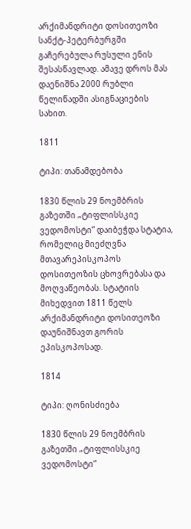არქიმანდრიტი დოსითეოზი სანქტ-პეტერბურგში გაჩერებულა რუსული ენის შესასწავლად. ამავე დროს მას დაენიშნა 2000 რუბლი წელიწადში ასიგნაციების სახით.

1811

ტიპი: თანამდებობა

1830 წლის 29 ნოემბრის გაზეთში „ტიფლისსკიე ვედომოსტი“ დაიბეჭდა სტატია, რომელიც მიეძღვნა მთავარეპისკოპოს დოსითეოზის ცხოვრებასა და მოღვაწეობას. სტატიის მიხედვით 1811 წელს არქიმანდრიტი დოსითეოზი დაუნიშნავთ გორის ეპისკოპოსად.

1814

ტიპი: ღონისძიება

1830 წლის 29 ნოემბრის გაზეთში „ტიფლისსკიე ვედომოსტი“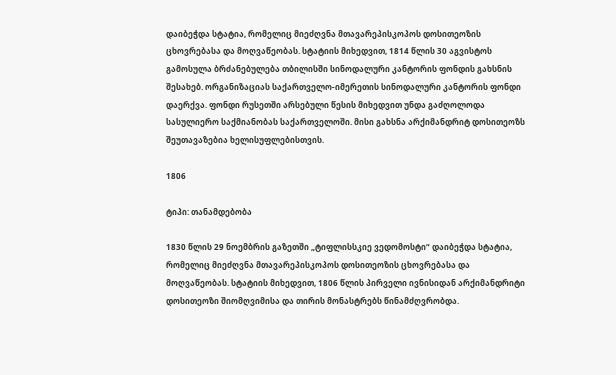დაიბეჭდა სტატია, რომელიც მიეძღვნა მთავარეპისკოპოს დოსითეოზის ცხოვრებასა და მოღვაწეობას. სტატიის მიხედვით, 1814 წლის 30 აგვისტოს გამოსულა ბრძანებულება თბილისში სინოდალური კანტორის ფონდის გახსნის შესახებ. ორგანიზაციას საქართველო-იმერეთის სინოდალური კანტორის ფონდი დაერქვა. ფონდი რუსეთში არსებული წესის მიხედვით უნდა გაძღოლოდა სასულიერო საქმიანობას საქართველოში. მისი გახსნა არქიმანდრიტ დოსითეოზს შეუთავაზებია ხელისუფლებისთვის.

1806

ტიპი: თანამდებობა

1830 წლის 29 ნოემბრის გაზეთში „ტიფლისსკიე ვედომოსტი“ დაიბეჭდა სტატია, რომელიც მიეძღვნა მთავარეპისკოპოს დოსითეოზის ცხოვრებასა და მოღვაწეობას. სტატიის მიხედვით, 1806 წლის პირველი ივნისიდან არქიმანდრიტი დოსითეოზი შიომღვიმისა და თირის მონასტრებს წინამძღვრობდა.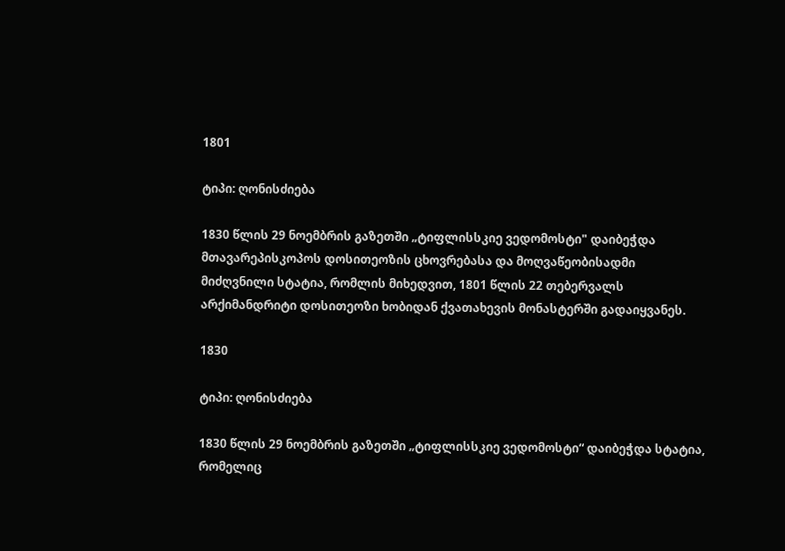1801

ტიპი: ღონისძიება

1830 წლის 29 ნოემბრის გაზეთში „ტიფლისსკიე ვედომოსტი" დაიბეჭდა მთავარეპისკოპოს დოსითეოზის ცხოვრებასა და მოღვაწეობისადმი მიძღვნილი სტატია, რომლის მიხედვით, 1801 წლის 22 თებერვალს არქიმანდრიტი დოსითეოზი ხობიდან ქვათახევის მონასტერში გადაიყვანეს.

1830

ტიპი: ღონისძიება

1830 წლის 29 ნოემბრის გაზეთში „ტიფლისსკიე ვედომოსტი“ დაიბეჭდა სტატია, რომელიც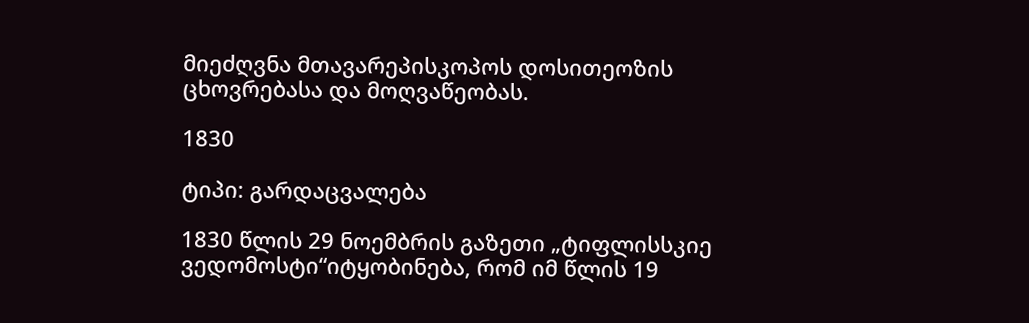მიეძღვნა მთავარეპისკოპოს დოსითეოზის ცხოვრებასა და მოღვაწეობას.

1830

ტიპი: გარდაცვალება

1830 წლის 29 ნოემბრის გაზეთი „ტიფლისსკიე ვედომოსტი“იტყობინება, რომ იმ წლის 19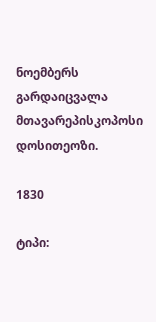ნოემბერს გარდაიცვალა მთავარეპისკოპოსი დოსითეოზი.

1830

ტიპი: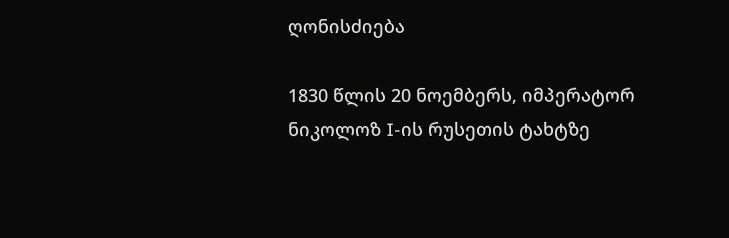ღონისძიება

1830 წლის 20 ნოემბერს, იმპერატორ ნიკოლოზ I-ის რუსეთის ტახტზე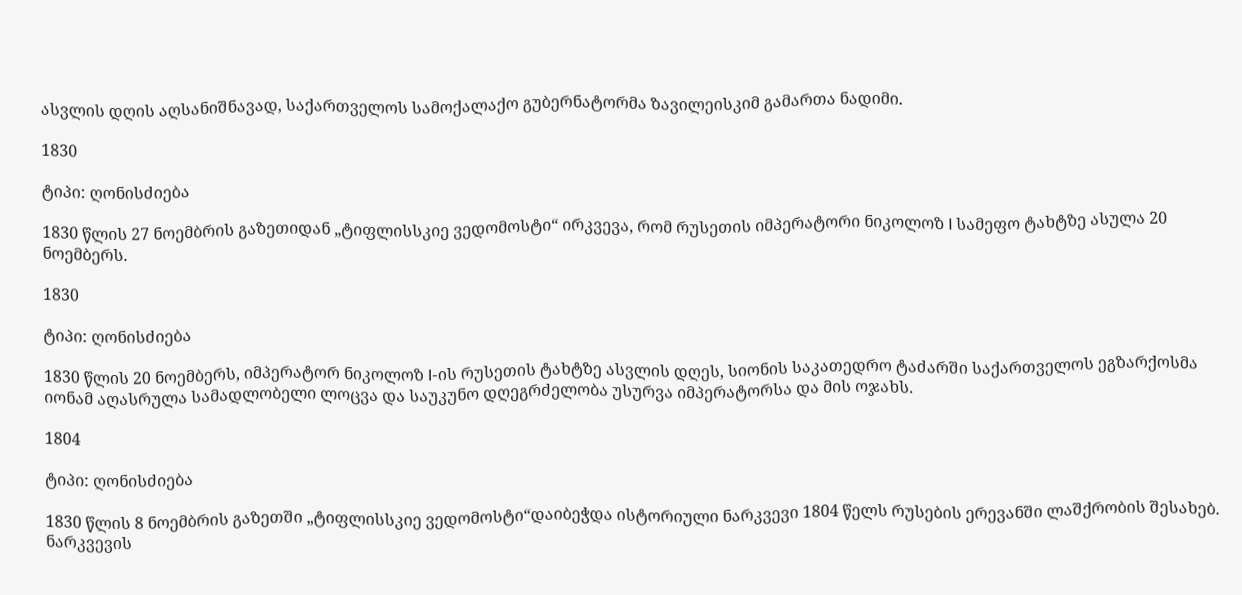ასვლის დღის აღსანიშნავად, საქართველოს სამოქალაქო გუბერნატორმა ზავილეისკიმ გამართა ნადიმი.

1830

ტიპი: ღონისძიება

1830 წლის 27 ნოემბრის გაზეთიდან „ტიფლისსკიე ვედომოსტი“ ირკვევა, რომ რუსეთის იმპერატორი ნიკოლოზ I სამეფო ტახტზე ასულა 20 ნოემბერს.

1830

ტიპი: ღონისძიება

1830 წლის 20 ნოემბერს, იმპერატორ ნიკოლოზ I-ის რუსეთის ტახტზე ასვლის დღეს, სიონის საკათედრო ტაძარში საქართველოს ეგზარქოსმა იონამ აღასრულა სამადლობელი ლოცვა და საუკუნო დღეგრძელობა უსურვა იმპერატორსა და მის ოჯახს.

1804

ტიპი: ღონისძიება

1830 წლის 8 ნოემბრის გაზეთში „ტიფლისსკიე ვედომოსტი“დაიბეჭდა ისტორიული ნარკვევი 1804 წელს რუსების ერევანში ლაშქრობის შესახებ. ნარკვევის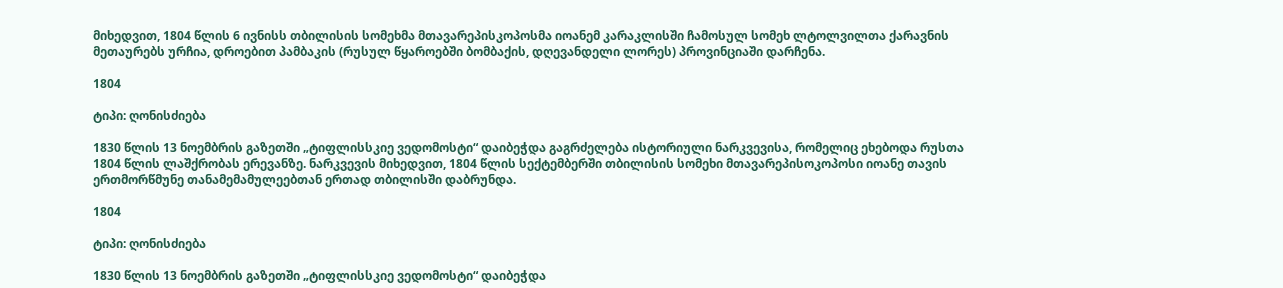მიხედვით, 1804 წლის 6 ივნისს თბილისის სომეხმა მთავარეპისკოპოსმა იოანემ კარაკლისში ჩამოსულ სომეხ ლტოლვილთა ქარავნის მეთაურებს ურჩია, დროებით პამბაკის (რუსულ წყაროებში ბომბაქის, დღევანდელი ლორეს) პროვინციაში დარჩენა.

1804

ტიპი: ღონისძიება

1830 წლის 13 ნოემბრის გაზეთში „ტიფლისსკიე ვედომოსტი“ დაიბეჭდა გაგრძელება ისტორიული ნარკვევისა, რომელიც ეხებოდა რუსთა 1804 წლის ლაშქრობას ერევანზე. ნარკვევის მიხედვით, 1804 წლის სექტემბერში თბილისის სომეხი მთავარეპისოკოპოსი იოანე თავის ერთმორწმუნე თანამემამულეებთან ერთად თბილისში დაბრუნდა.

1804

ტიპი: ღონისძიება

1830 წლის 13 ნოემბრის გაზეთში „ტიფლისსკიე ვედომოსტი“ დაიბეჭდა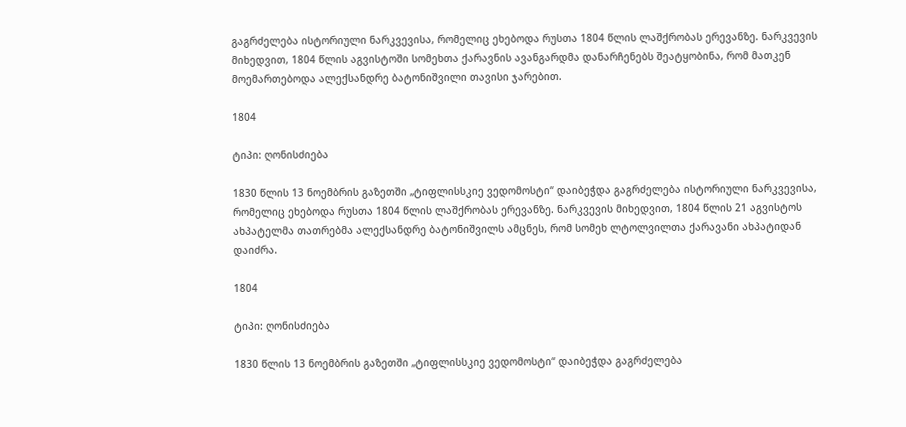გაგრძელება ისტორიული ნარკვევისა, რომელიც ეხებოდა რუსთა 1804 წლის ლაშქრობას ერევანზე. ნარკვევის მიხედვით, 1804 წლის აგვისტოში სომეხთა ქარავნის ავანგარდმა დანარჩენებს შეატყობინა, რომ მათკენ მოემართებოდა ალექსანდრე ბატონიშვილი თავისი ჯარებით.

1804

ტიპი: ღონისძიება

1830 წლის 13 ნოემბრის გაზეთში „ტიფლისსკიე ვედომოსტი“ დაიბეჭდა გაგრძელება ისტორიული ნარკვევისა, რომელიც ეხებოდა რუსთა 1804 წლის ლაშქრობას ერევანზე. ნარკვევის მიხედვით, 1804 წლის 21 აგვისტოს ახპატელმა თათრებმა ალექსანდრე ბატონიშვილს ამცნეს, რომ სომეხ ლტოლვილთა ქარავანი ახპატიდან დაიძრა.

1804

ტიპი: ღონისძიება

1830 წლის 13 ნოემბრის გაზეთში „ტიფლისსკიე ვედომოსტი“ დაიბეჭდა გაგრძელება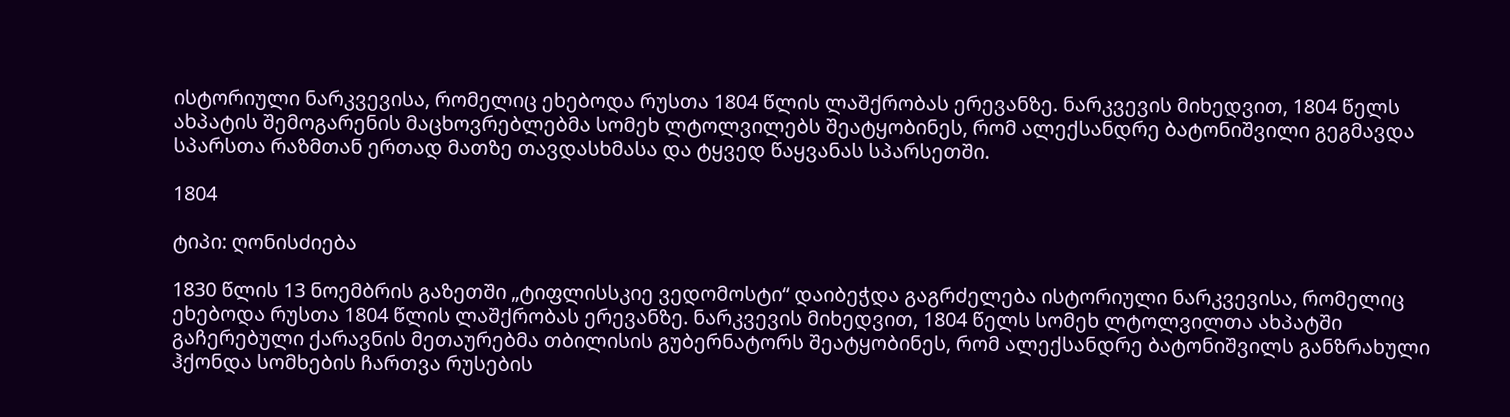ისტორიული ნარკვევისა, რომელიც ეხებოდა რუსთა 1804 წლის ლაშქრობას ერევანზე. ნარკვევის მიხედვით, 1804 წელს ახპატის შემოგარენის მაცხოვრებლებმა სომეხ ლტოლვილებს შეატყობინეს, რომ ალექსანდრე ბატონიშვილი გეგმავდა სპარსთა რაზმთან ერთად მათზე თავდასხმასა და ტყვედ წაყვანას სპარსეთში.

1804

ტიპი: ღონისძიება

1830 წლის 13 ნოემბრის გაზეთში „ტიფლისსკიე ვედომოსტი“ დაიბეჭდა გაგრძელება ისტორიული ნარკვევისა, რომელიც ეხებოდა რუსთა 1804 წლის ლაშქრობას ერევანზე. ნარკვევის მიხედვით, 1804 წელს სომეხ ლტოლვილთა ახპატში გაჩერებული ქარავნის მეთაურებმა თბილისის გუბერნატორს შეატყობინეს, რომ ალექსანდრე ბატონიშვილს განზრახული ჰქონდა სომხების ჩართვა რუსების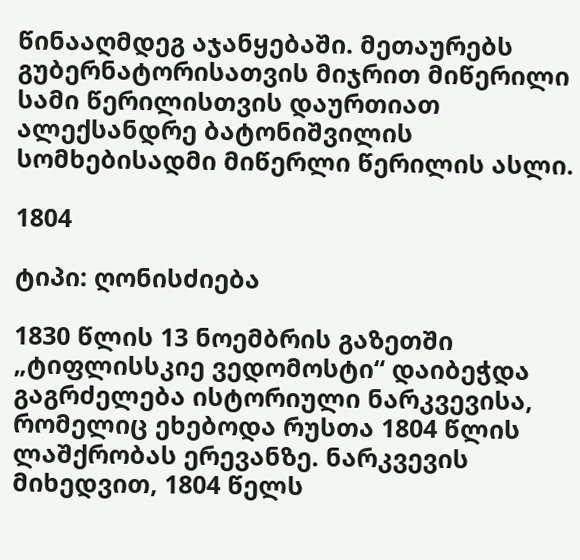წინააღმდეგ აჯანყებაში. მეთაურებს გუბერნატორისათვის მიჯრით მიწერილი სამი წერილისთვის დაურთიათ ალექსანდრე ბატონიშვილის სომხებისადმი მიწერლი წერილის ასლი.

1804

ტიპი: ღონისძიება

1830 წლის 13 ნოემბრის გაზეთში „ტიფლისსკიე ვედომოსტი“ დაიბეჭდა გაგრძელება ისტორიული ნარკვევისა, რომელიც ეხებოდა რუსთა 1804 წლის ლაშქრობას ერევანზე. ნარკვევის მიხედვით, 1804 წელს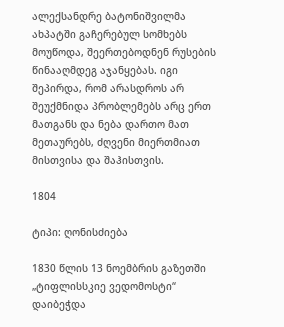ალექსანდრე ბატონიშვილმა ახპატში გაჩერებულ სომხებს მოუწოდა, შეერთებოდნენ რუსების წინააღმდეგ აჯანყებას. იგი შეპირდა, რომ არასდროს არ შეუქმნიდა პრობლემებს არც ერთ მათგანს და ნება დართო მათ მეთაურებს, ძღვენი მიერთმიათ მისთვისა და შაჰისთვის.

1804

ტიპი: ღონისძიება

1830 წლის 13 ნოემბრის გაზეთში „ტიფლისსკიე ვედომოსტი“ დაიბეჭდა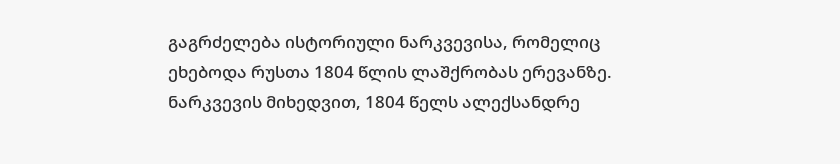გაგრძელება ისტორიული ნარკვევისა, რომელიც ეხებოდა რუსთა 1804 წლის ლაშქრობას ერევანზე. ნარკვევის მიხედვით, 1804 წელს ალექსანდრე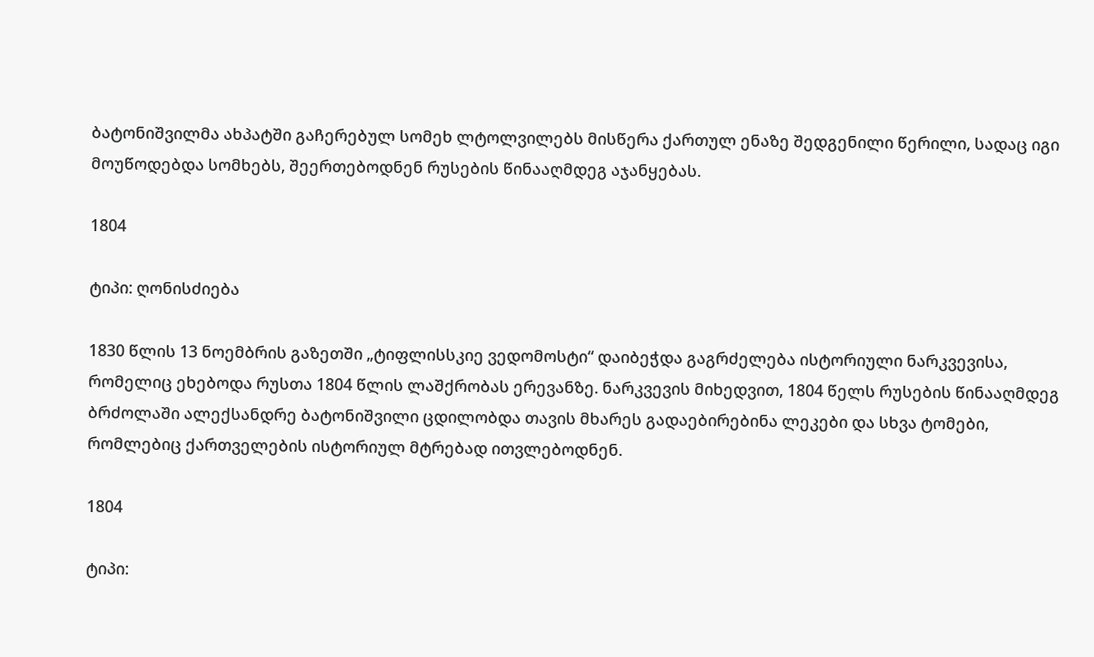ბატონიშვილმა ახპატში გაჩერებულ სომეხ ლტოლვილებს მისწერა ქართულ ენაზე შედგენილი წერილი, სადაც იგი მოუწოდებდა სომხებს, შეერთებოდნენ რუსების წინააღმდეგ აჯანყებას.

1804

ტიპი: ღონისძიება

1830 წლის 13 ნოემბრის გაზეთში „ტიფლისსკიე ვედომოსტი“ დაიბეჭდა გაგრძელება ისტორიული ნარკვევისა, რომელიც ეხებოდა რუსთა 1804 წლის ლაშქრობას ერევანზე. ნარკვევის მიხედვით, 1804 წელს რუსების წინააღმდეგ ბრძოლაში ალექსანდრე ბატონიშვილი ცდილობდა თავის მხარეს გადაებირებინა ლეკები და სხვა ტომები, რომლებიც ქართველების ისტორიულ მტრებად ითვლებოდნენ.

1804

ტიპი: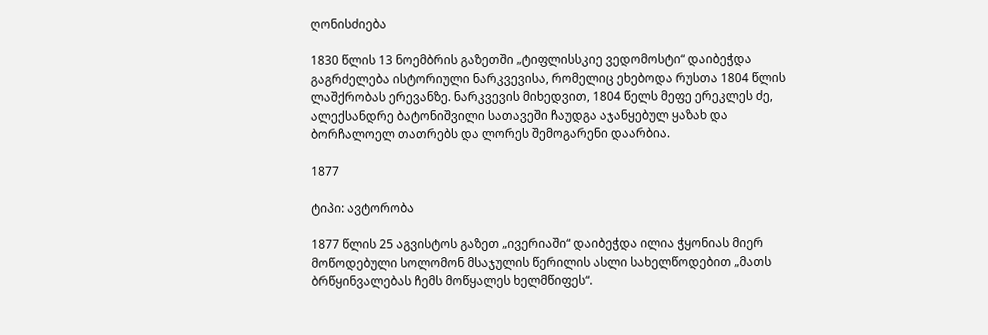ღონისძიება

1830 წლის 13 ნოემბრის გაზეთში „ტიფლისსკიე ვედომოსტი“ დაიბეჭდა გაგრძელება ისტორიული ნარკვევისა, რომელიც ეხებოდა რუსთა 1804 წლის ლაშქრობას ერევანზე. ნარკვევის მიხედვით, 1804 წელს მეფე ერეკლეს ძე, ალექსანდრე ბატონიშვილი სათავეში ჩაუდგა აჯანყებულ ყაზახ და ბორჩალოელ თათრებს და ლორეს შემოგარენი დაარბია.

1877

ტიპი: ავტორობა

1877 წლის 25 აგვისტოს გაზეთ „ივერიაში“ დაიბეჭდა ილია ჭყონიას მიერ მოწოდებული სოლომონ მსაჯულის წერილის ასლი სახელწოდებით „მათს ბრწყინვალებას ჩემს მოწყალეს ხელმწიფეს“.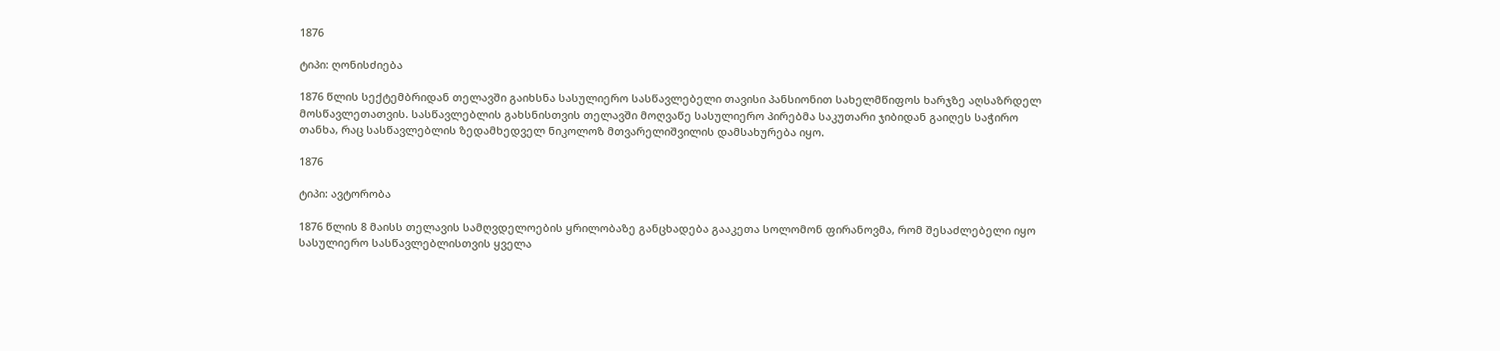1876

ტიპი: ღონისძიება

1876 წლის სექტემბრიდან თელავში გაიხსნა სასულიერო სასწავლებელი თავისი პანსიონით სახელმწიფოს ხარჯზე აღსაზრდელ მოსწავლეთათვის. სასწავლებლის გახსნისთვის თელავში მოღვაწე სასულიერო პირებმა საკუთარი ჯიბიდან გაიღეს საჭირო თანხა, რაც სასწავლებლის ზედამხედველ ნიკოლოზ მთვარელიშვილის დამსახურება იყო.

1876

ტიპი: ავტორობა

1876 წლის 8 მაისს თელავის სამღვდელოების ყრილობაზე განცხადება გააკეთა სოლომონ ფირანოვმა, რომ შესაძლებელი იყო სასულიერო სასწავლებლისთვის ყველა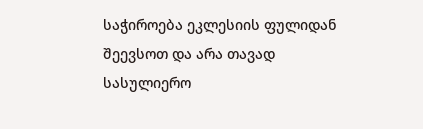საჭიროება ეკლესიის ფულიდან შეევსოთ და არა თავად სასულიერო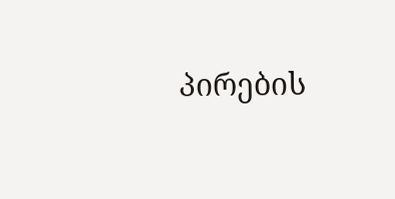პირების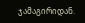ჯამაგირიდან.